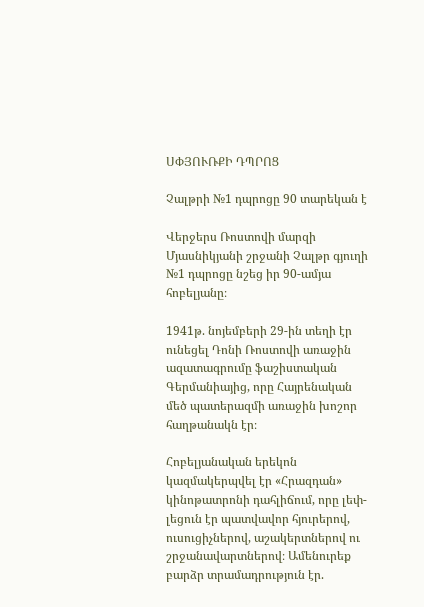ՍՓՅՈՒՌՔԻ ԴՊՐՈՑ

Չալթրի №1 դպրոցը 90 տարեկան է

Վերջերս Ռոստովի մարզի Մյասնիկյանի շրջանի Չալթր գյուղի №1 դպրոցը նշեց իր 90-ամյա հոբելյանը։

1941թ. նոյեմբերի 29-ին տեղի էր ունեցել Դոնի Ռոստովի առաջին ազատագրումը ֆաշիստական Գերմանիայից, որը Հայրենական մեծ պատերազմի առաջին խոշոր հաղթանակն էր։

Հոբելյանական երեկոն կազմակերպվել էր «Հրազդան» կինոթատրոնի դահլիճում, որը լեփ-լեցուն էր պատվավոր հյուրերով, ուսուցիչներով, աշակերտներով ու շրջանավարտներով։ Ամենուրեք բարձր տրամադրություն էր.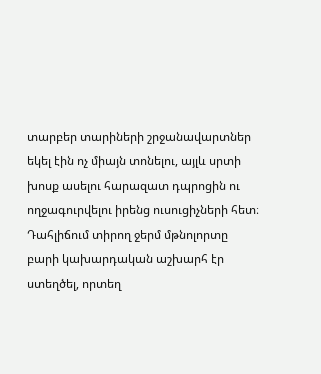տարբեր տարիների շրջանավարտներ եկել էին ոչ միայն տոնելու, այլև սրտի խոսք ասելու հարազատ դպրոցին ու ողջագուրվելու իրենց ուսուցիչների հետ։ Դահլիճում տիրող ջերմ մթնոլորտը բարի կախարդական աշխարհ էր ստեղծել, որտեղ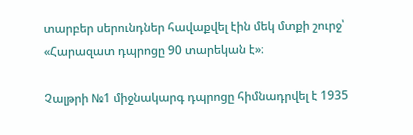տարբեր սերունդներ հավաքվել էին մեկ մտքի շուրջ՝ «Հարազատ դպրոցը 90 տարեկան է»։

Չալթրի №1 միջնակարգ դպրոցը հիմնադրվել է 1935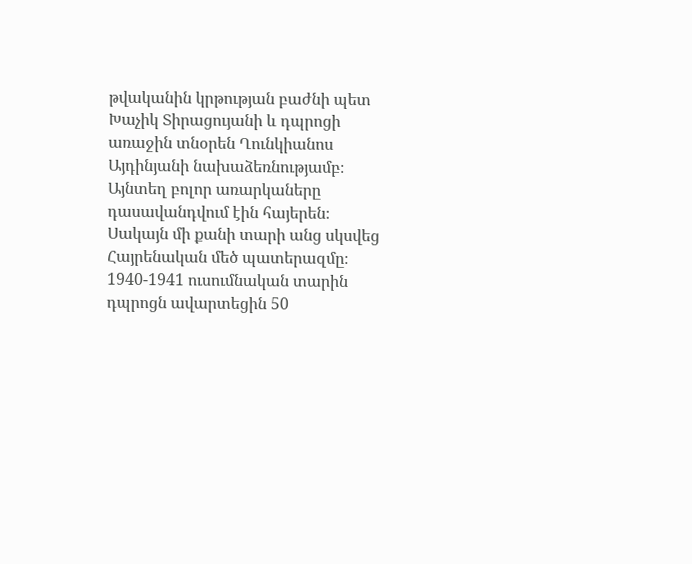թվականին կրթության բաժնի պետ Խաչիկ Տիրացույանի և դպրոցի առաջին տնօրեն Ղունկիանոս Այդինյանի նախաձեռնությամբ։ Այնտեղ բոլոր առարկաները դասավանդվում էին հայերեն։ Սակայն մի քանի տարի անց սկսվեց Հայրենական մեծ պատերազմը։ 1940-1941 ուսումնական տարին դպրոցն ավարտեցին 50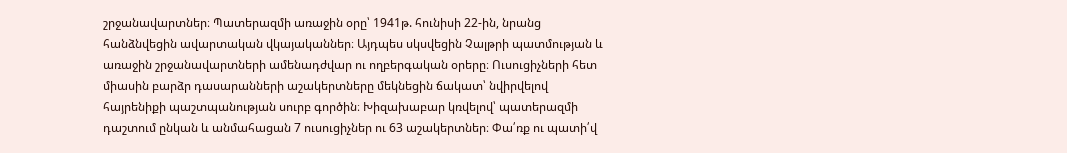շրջանավարտներ։ Պատերազմի առաջին օրը՝ 1941թ. հունիսի 22-ին, նրանց հանձնվեցին ավարտական վկայականներ։ Այդպես սկսվեցին Չալթրի պատմության և առաջին շրջանավարտների ամենադժվար ու ողբերգական օրերը։ Ուսուցիչների հետ միասին բարձր դասարանների աշակերտները մեկնեցին ճակատ՝ նվիրվելով հայրենիքի պաշտպանության սուրբ գործին։ Խիզախաբար կռվելով՝ պատերազմի դաշտում ընկան և անմահացան 7 ուսուցիչներ ու 63 աշակերտներ։ Փա՛ռք ու պատի՛վ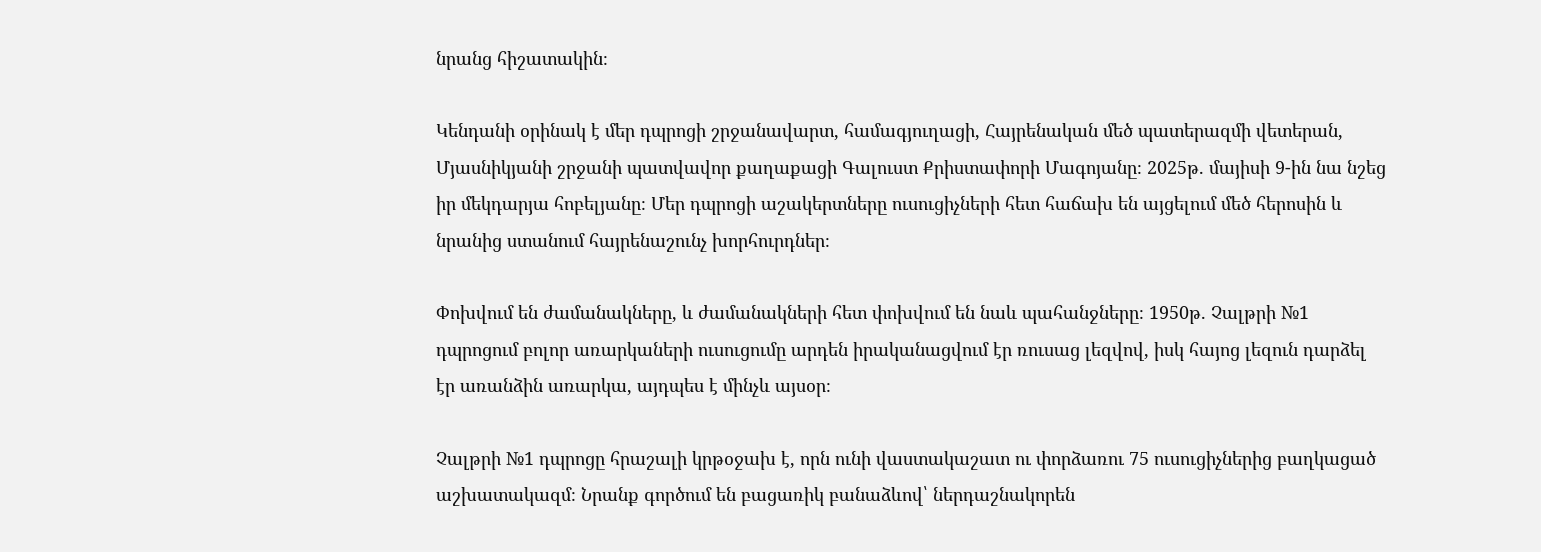նրանց հիշատակին։

Կենդանի օրինակ է մեր դպրոցի շրջանավարտ, համագյուղացի, Հայրենական մեծ պատերազմի վետերան, Մյասնիկյանի շրջանի պատվավոր քաղաքացի Գալուստ Քրիստափորի Մագոյանը։ 2025թ. մայիսի 9-ին նա նշեց իր մեկդարյա հոբելյանը։ Մեր դպրոցի աշակերտները ուսուցիչների հետ հաճախ են այցելում մեծ հերոսին և նրանից ստանում հայրենաշունչ խորհուրդներ։

Փոխվում են ժամանակները, և ժամանակների հետ փոխվում են նաև պահանջները։ 1950թ. Չալթրի №1 դպրոցում բոլոր առարկաների ուսուցումը արդեն իրականացվում էր ռուսաց լեզվով, իսկ հայոց լեզուն դարձել էր առանձին առարկա, այդպես է մինչև այսօր։

Չալթրի №1 դպրոցը հրաշալի կրթօջախ է, որն ունի վաստակաշատ ու փորձառու 75 ուսուցիչներից բաղկացած աշխատակազմ։ Նրանք գործում են բացառիկ բանաձևով՝ ներդաշնակորեն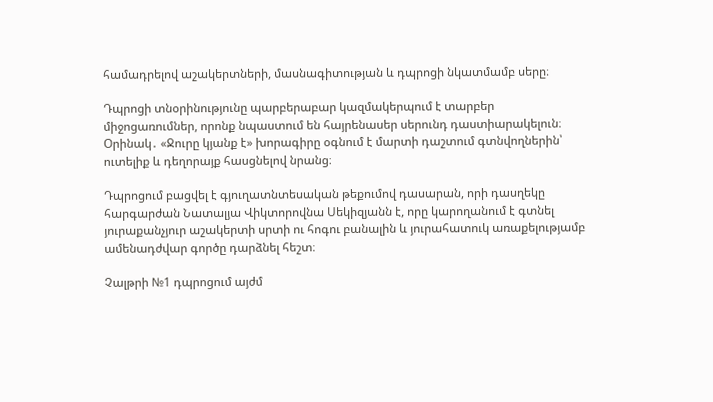համադրելով աշակերտների, մասնագիտության և դպրոցի նկատմամբ սերը։

Դպրոցի տնօրինությունը պարբերաբար կազմակերպում է տարբեր միջոցառումներ, որոնք նպաստում են հայրենասեր սերունդ դաստիարակելուն։ Օրինակ․ «Ջուրը կյանք է» խորագիրը օգնում է մարտի դաշտում գտնվողներին՝ ուտելիք և դեղորայք հասցնելով նրանց։

Դպրոցում բացվել է գյուղատնտեսական թեքումով դասարան, որի դասղեկը հարգարժան Նատալյա Վիկտորովնա Սեկիզյանն է, որը կարողանում է գտնել յուրաքանչյուր աշակերտի սրտի ու հոգու բանալին և յուրահատուկ առաքելությամբ ամենադժվար գործը դարձնել հեշտ։

Չալթրի №1 դպրոցում այժմ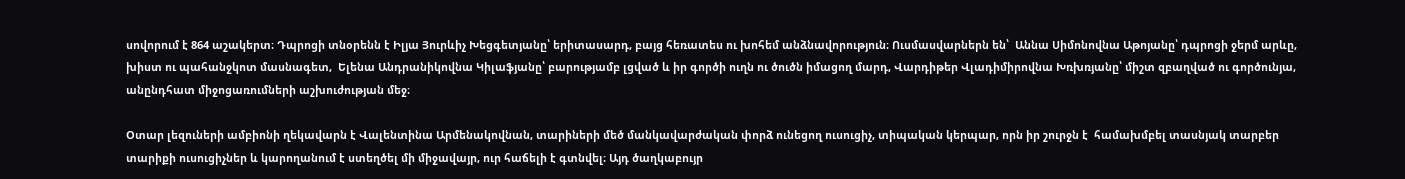սովորում է 864 աշակերտ։ Դպրոցի տնօրենն է Իլյա Յուրևիչ Խեցգետյանը՝ երիտասարդ, բայց հեռատես ու խոհեմ անձնավորություն։ Ուսմասվարներն են՝  Աննա Սիմոնովնա Աթոյանը՝ դպրոցի ջերմ արևը, խիստ ու պահանջկոտ մասնագետ,  Ելենա Անդրանիկովնա Կիլաֆյանը՝ բարությամբ լցված և իր գործի ուղն ու ծուծն իմացող մարդ, Վարդիթեր Վլադիմիրովնա Խռխռյանը՝ միշտ զբաղված ու գործունյա, անընդհատ միջոցառումների աշխուժության մեջ։

Օտար լեզուների ամբիոնի ղեկավարն է Վալենտինա Արմենակովնան, տարիների մեծ մանկավարժական փորձ ունեցող ուսուցիչ, տիպական կերպար, որն իր շուրջն է  համախմբել տասնյակ տարբեր տարիքի ուսուցիչներ և կարողանում է ստեղծել մի միջավայր, ուր հաճելի է գտնվել։ Այդ ծաղկաբույր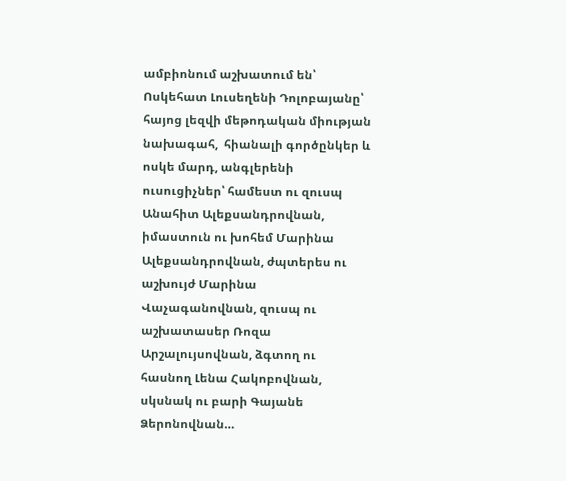ամբիոնում աշխատում են՝ Ոսկեհատ Լուսեղենի Դոլոբայանը՝ հայոց լեզվի մեթոդական միության նախագահ,  հիանալի գործընկեր և ոսկե մարդ, անգլերենի ուսուցիչներ՝ համեստ ու զուսպ Անահիտ Ալեքսանդրովնան, իմաստուն ու խոհեմ Մարինա Ալեքսանդրովնան, ժպտերես ու աշխույժ Մարինա Վաչագանովնան, զուսպ ու աշխատասեր Ռոզա Արշալույսովնան, ձգտող ու հասնող Լենա Հակոբովնան, սկսնակ ու բարի Գայանե Ձերոնովնան…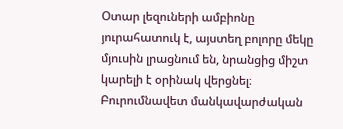Օտար լեզուների ամբիոնը յուրահատուկ է, այստեղ բոլորը մեկը մյուսին լրացնում են, նրանցից միշտ կարելի է օրինակ վերցնել։ Բուրումնավետ մանկավարժական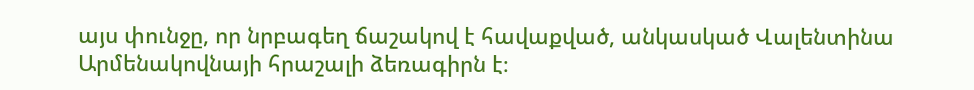այս փունջը, որ նրբագեղ ճաշակով է հավաքված, անկասկած Վալենտինա Արմենակովնայի հրաշալի ձեռագիրն է։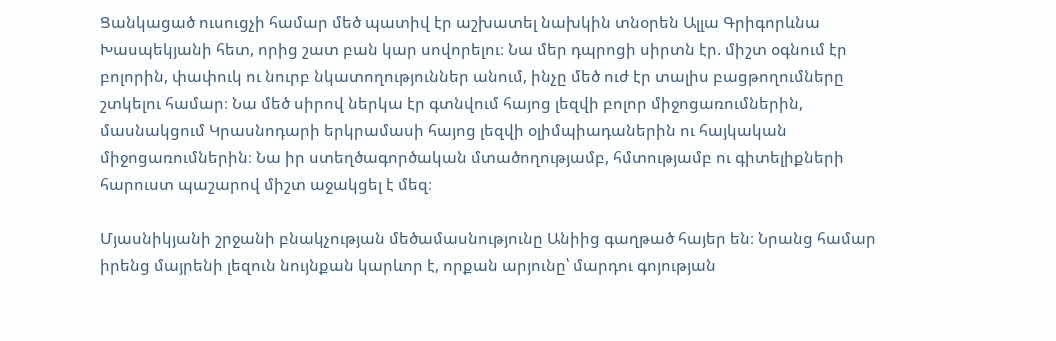Ցանկացած ուսուցչի համար մեծ պատիվ էր աշխատել նախկին տնօրեն Ալլա Գրիգորևնա Խասպեկյանի հետ, որից շատ բան կար սովորելու։ Նա մեր դպրոցի սիրտն էր. միշտ օգնում էր բոլորին, փափուկ ու նուրբ նկատողություններ անում, ինչը մեծ ուժ էր տալիս բացթողումները շտկելու համար։ Նա մեծ սիրով ներկա էր գտնվում հայոց լեզվի բոլոր միջոցառումներին, մասնակցում Կրասնոդարի երկրամասի հայոց լեզվի օլիմպիադաներին ու հայկական միջոցառումներին։ Նա իր ստեղծագործական մտածողությամբ, հմտությամբ ու գիտելիքների հարուստ պաշարով միշտ աջակցել է մեզ։

Մյասնիկյանի շրջանի բնակչության մեծամասնությունը Անիից գաղթած հայեր են։ Նրանց համար իրենց մայրենի լեզուն նույնքան կարևոր է, որքան արյունը՝ մարդու գոյության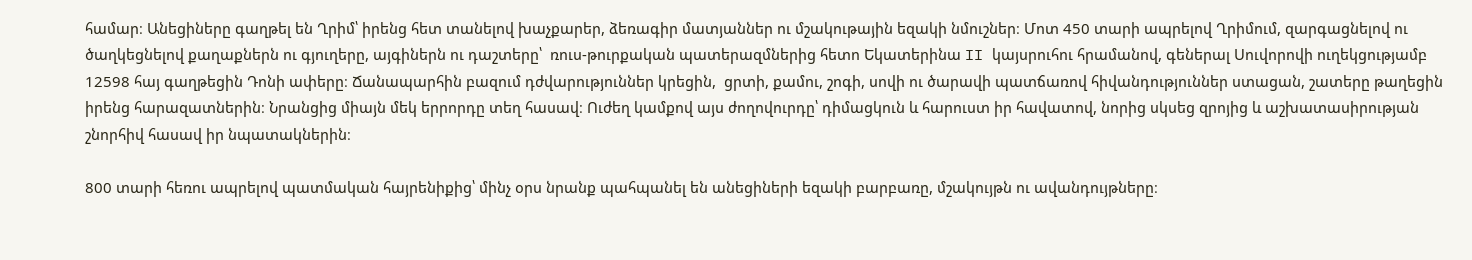համար։ Անեցիները գաղթել են Ղրիմ՝ իրենց հետ տանելով խաչքարեր, ձեռագիր մատյաններ ու մշակութային եզակի նմուշներ։ Մոտ 450 տարի ապրելով Ղրիմում, զարգացնելով ու ծաղկեցնելով քաղաքներն ու գյուղերը, այգիներն ու դաշտերը՝  ռուս-թուրքական պատերազմներից հետո Եկատերինա II կայսրուհու հրամանով, գեներալ Սուվորովի ուղեկցությամբ 12598 հայ գաղթեցին Դոնի ափերը։ Ճանապարհին բազում դժվարություններ կրեցին,  ցրտի, քամու, շոգի, սովի ու ծարավի պատճառով հիվանդություններ ստացան, շատերը թաղեցին իրենց հարազատներին։ Նրանցից միայն մեկ երրորդը տեղ հասավ։ Ուժեղ կամքով այս ժողովուրդը՝ դիմացկուն և հարուստ իր հավատով, նորից սկսեց զրոյից և աշխատասիրության շնորհիվ հասավ իր նպատակներին։

800 տարի հեռու ապրելով պատմական հայրենիքից՝ մինչ օրս նրանք պահպանել են անեցիների եզակի բարբառը, մշակույթն ու ավանդույթները։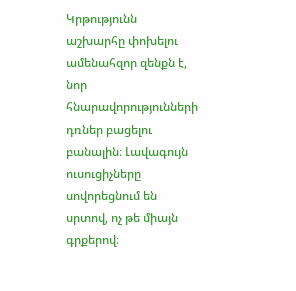Կրթությունն աշխարհը փոխելու ամենահզոր զենքն է, նոր հնարավորությունների դռներ բացելու բանալին։ Լավագույն ուսուցիչները սովորեցնում են սրտով, ոչ թե միայն գրքերով։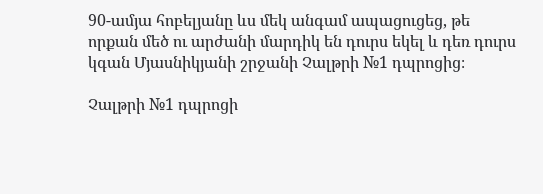90-ամյա հոբելյանը ևս մեկ անգամ ապացուցեց, թե որքան մեծ ու արժանի մարդիկ են դուրս եկել և դեռ դուրս կգան Մյասնիկյանի շրջանի Չալթրի №1 դպրոցից։

Չալթրի №1 դպրոցի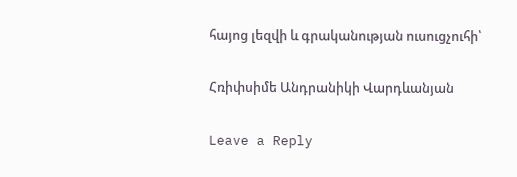հայոց լեզվի և գրականության ուսուցչուհի՝

Հռիփսիմե Անդրանիկի Վարդևանյան

Leave a Reply